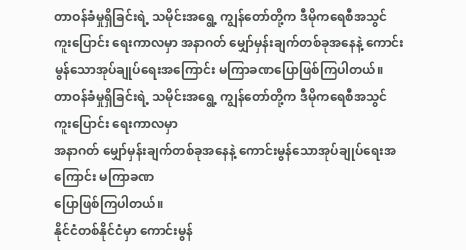တာဝန်ခံမှုရှိခြင်းရဲ့ သမိုင်းအရွေ့ ကျွန်တော်တို့က ဒီမိုကရေစီအသွင်ကူးပြောင်း ရေးကာလမှာ အနာဂတ် မျှော်မှန်းချက်တစ်ခုအနေနဲ့ ကောင်းမွန်သောအုပ်ချုပ်ရေးအကြောင်း မကြာခဏပြောဖြစ်ကြပါတယ်။
တာဝန်ခံမှုရှိခြင်းရဲ့ သမိုင်းအရွေ့ ကျွန်တော်တို့က ဒီမိုကရေစီအသွင်ကူးပြောင်း ရေးကာလမှာ
အနာဂတ် မျှော်မှန်းချက်တစ်ခုအနေနဲ့ ကောင်းမွန်သောအုပ်ချုပ်ရေးအကြောင်း မကြာခဏ
ပြောဖြစ်ကြပါတယ်။
နိုင်ငံတစ်နိုင်ငံမှာ ကောင်းမွန်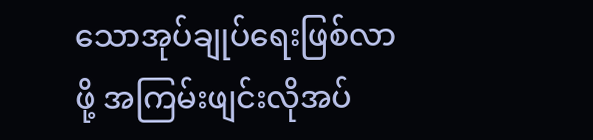သောအုပ်ချုပ်ရေးဖြစ်လာဖို့ အကြမ်းဖျင်းလိုအပ်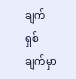ချက် ရှစ်ချက်မှာ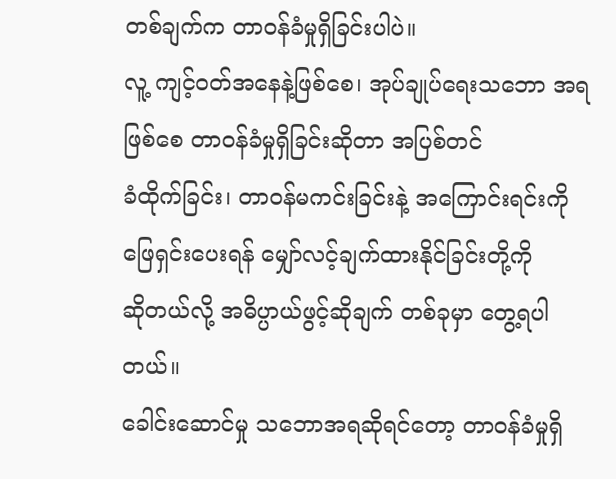တစ်ချက်က တာဝန်ခံမှုရှိခြင်းပါပဲ။
လူ့ ကျင့်ဝတ်အနေနဲ့ဖြစ်စေ၊ အုပ်ချုပ်ရေးသဘော အရဖြစ်စေ တာဝန်ခံမှုရှိခြင်းဆိုတာ အပြစ်တင်
ခံထိုက်ခြင်း၊ တာဝန်မကင်းခြင်းနဲ့ အကြောင်းရင်းကို ဖြေရှင်းပေးရန် မျှော်လင့်ချက်ထားနိုင်ခြင်းတို့ကို
ဆိုတယ်လို့ အဓိပ္ပာယ်ဖွင့်ဆိုချက် တစ်ခုမှာ တွေ့ရပါတယ်။
ခေါင်းဆောင်မှု သဘောအရဆိုရင်တော့ တာဝန်ခံမှုရှိ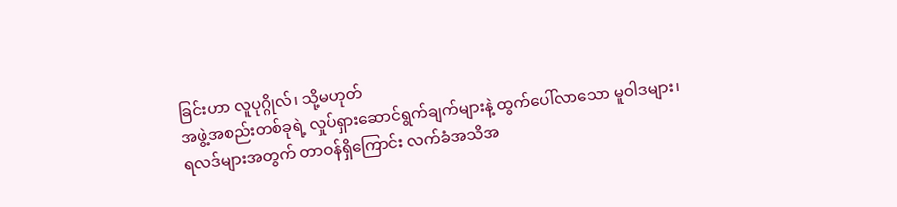ခြင်းဟာ လူပုဂ္ဂိုလ်၊ သို့မဟုတ်
အဖွဲ့အစည်းတစ်ခုရဲ့ လှုပ်ရှားဆောင်ရွက်ချက်များနဲ့ ထွက်ပေါ်လာသော မူဝါဒများ၊
ရလဒ်များအတွက် တာဝန်ရှိကြောင်း လက်ခံအသိအ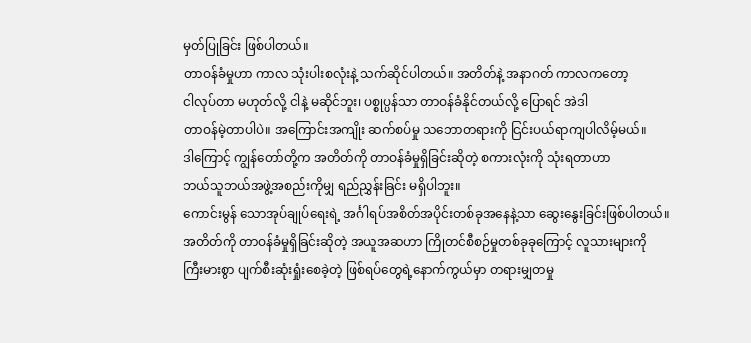မှတ်ပြုခြင်း ဖြစ်ပါတယ်။
တာဝန်ခံမှုဟာ ကာလ သုံးပါးစလုံးနဲ့ သက်ဆိုင်ပါတယ်။ အတိတ်နဲ့ အနာဂတ် ကာလကတော့
ငါလုပ်တာ မဟုတ်လို့ ငါနဲ့ မဆိုင်ဘူး၊ ပစ္စုပ္ပန်သာ တာဝန်ခံနိုင်တယ်လို့ ပြောရင် အဲဒါ
တာဝန်မဲ့တာပါပဲ။ အကြောင်းအကျိုး ဆက်စပ်မှု သဘောတရားကို ငြင်းပယ်ရာကျပါလိမ့်မယ်။
ဒါကြောင့် ကျွန်တော်တို့က အတိတ်ကို တာဝန်ခံမှုရှိခြင်းဆိုတဲ့ စကားလုံးကို သုံးရတာဟာ
ဘယ်သူဘယ်အဖွဲ့အစည်းကိုမျှ ရည်ညွှန်းခြင်း မရှိပါဘူး။
ကောင်းမွန် သောအုပ်ချုပ်ရေးရဲ့ အင်္ဂါရပ်အစိတ်အပိုင်းတစ်ခုအနေနဲ့သာ ဆွေးနွေးခြင်းဖြစ်ပါတယ်။
အတိတ်ကို တာဝန်ခံမှုရှိခြင်းဆိုတဲ့ အယူအဆဟာ ကြိုတင်စီစဉ်မှုတစ်ခုခုကြောင့် လူသားများကို
ကြီးမားစွာ ပျက်စီးဆုံးရှုံးစေခဲ့တဲ့ ဖြစ်ရပ်တွေရဲ့နောက်ကွယ်မှာ တရားမျှတမှု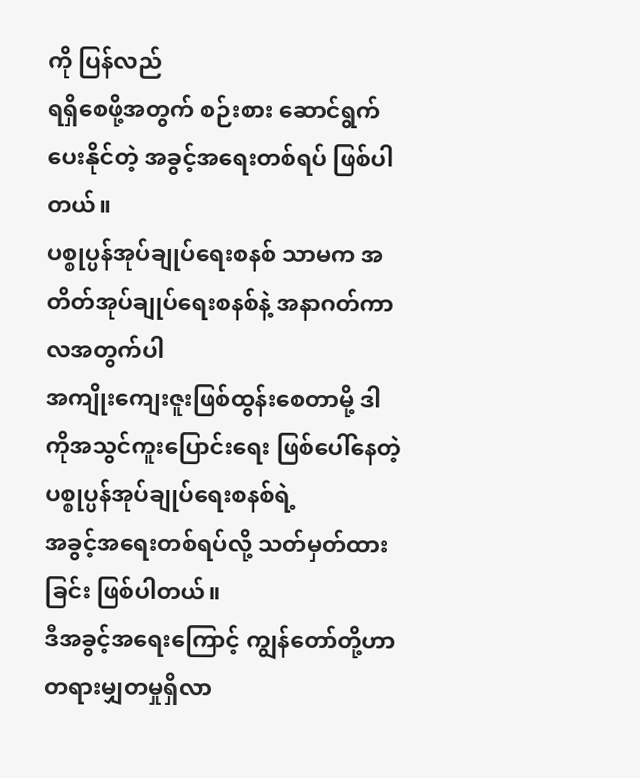ကို ပြန်လည်
ရရှိစေဖို့အတွက် စဉ်းစား ဆောင်ရွက်ပေးနိုင်တဲ့ အခွင့်အရေးတစ်ရပ် ဖြစ်ပါတယ်။
ပစ္စုပ္ပန်အုပ်ချုပ်ရေးစနစ် သာမက အတိတ်အုပ်ချုပ်ရေးစနစ်နဲ့ အနာဂတ်ကာလအတွက်ပါ
အကျိုးကျေးဇူးဖြစ်ထွန်းစေတာမို့ ဒါကိုအသွင်ကူးပြောင်းရေး ဖြစ်ပေါ်နေတဲ့ ပစ္စုပ္ပန်အုပ်ချုပ်ရေးစနစ်ရဲ့
အခွင့်အရေးတစ်ရပ်လို့ သတ်မှတ်ထားခြင်း ဖြစ်ပါတယ်။
ဒီအခွင့်အရေးကြောင့် ကျွန်တော်တို့ဟာ တရားမျှတမှုရှိလာ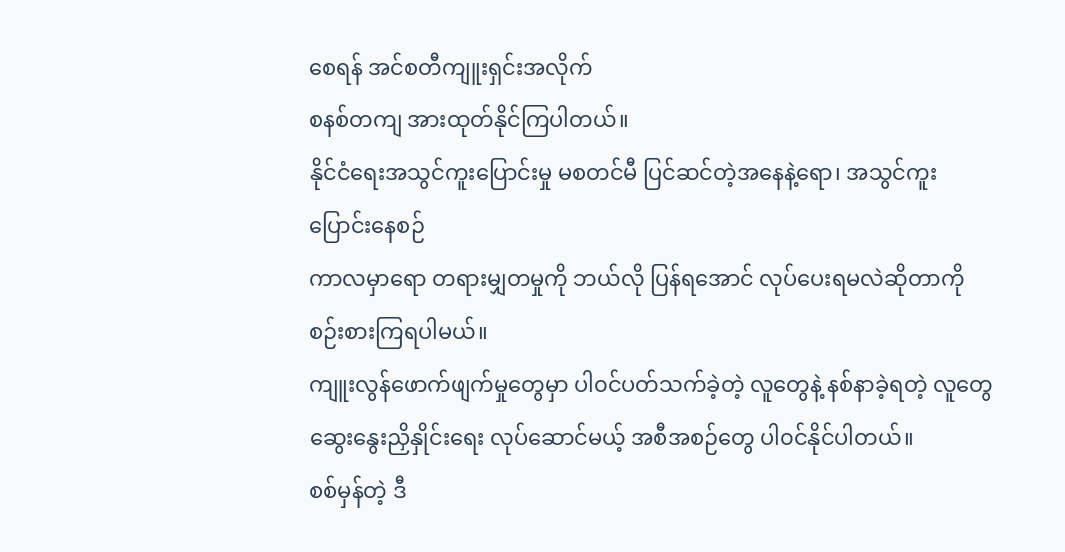စေရန် အင်စတီကျူးရှင်းအလိုက်
စနစ်တကျ အားထုတ်နိုင်ကြပါတယ်။
နိုင်ငံရေးအသွင်ကူးပြောင်းမှု မစတင်မီ ပြင်ဆင်တဲ့အနေနဲ့ရော၊ အသွင်ကူးပြောင်းနေစဉ်
ကာလမှာရော တရားမျှတမှုကို ဘယ်လို ပြန်ရအောင် လုပ်ပေးရမလဲဆိုတာကို
စဉ်းစားကြရပါမယ်။
ကျူးလွန်ဖောက်ဖျက်မှုတွေမှာ ပါ၀င်ပတ်သက်ခဲ့တဲ့ လူတွေနဲ့ နစ်နာခဲ့ရတဲ့ လူတွေ
ဆွေးနွေးညှိနှိုင်းရေး လုပ်ဆောင်မယ့် အစီအစဉ်တွေ ပါ၀င်နိုင်ပါတယ်။
စစ်မှန်တဲ့ ဒီ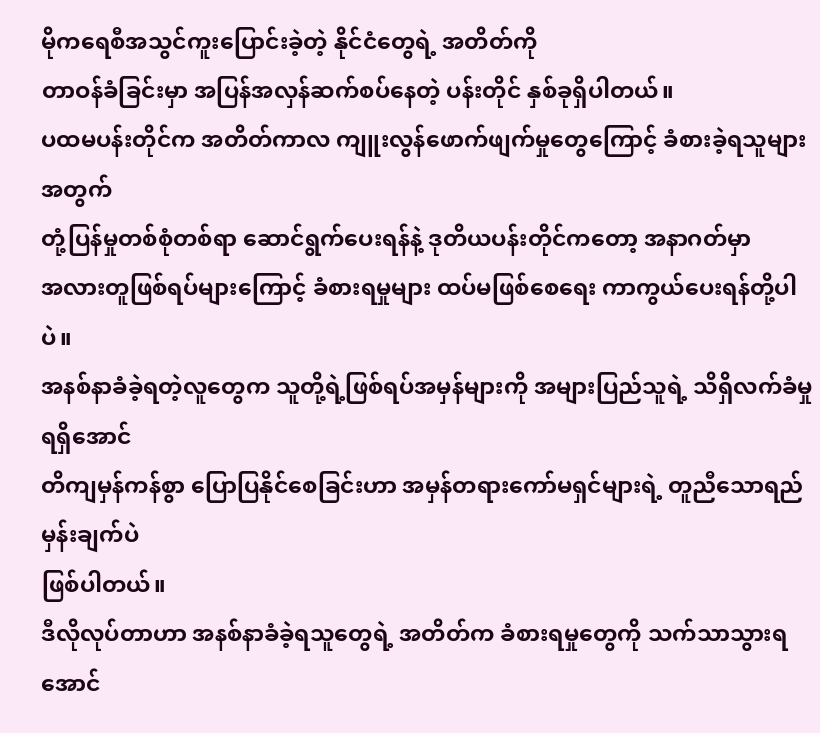မိုကရေစီအသွင်ကူးပြောင်းခဲ့တဲ့ နိုင်ငံတွေရဲ့ အတိတ်ကို
တာဝန်ခံခြင်းမှာ အပြန်အလှန်ဆက်စပ်နေတဲ့ ပန်းတိုင် နှစ်ခုရှိပါတယ်။
ပထမပန်းတိုင်က အတိတ်ကာလ ကျူးလွန်ဖောက်ဖျက်မှုတွေကြောင့် ခံစားခဲ့ရသူများအတွက်
တုံ့ပြန်မှုတစ်စုံတစ်ရာ ဆောင်ရွက်ပေးရန်နဲ့ ဒုတိယပန်းတိုင်ကတော့ အနာဂတ်မှာ
အလားတူဖြစ်ရပ်များကြောင့် ခံစားရမှုများ ထပ်မဖြစ်စေရေး ကာကွယ်ပေးရန်တို့ပါပဲ။
အနစ်နာခံခဲ့ရတဲ့လူတွေက သူတို့ရဲ့ဖြစ်ရပ်အမှန်များကို အများပြည်သူရဲ့ သိရှိလက်ခံမှု ရရှိအောင်
တိကျမှန်ကန်စွာ ပြောပြနိုင်စေခြင်းဟာ အမှန်တရားကော်မရှင်များရဲ့ တူညီသောရည်မှန်းချက်ပဲ
ဖြစ်ပါတယ်။
ဒီလိုလုပ်တာဟာ အနစ်နာခံခဲ့ရသူတွေရဲ့ အတိတ်က ခံစားရမှုတွေကို သက်သာသွားရအောင်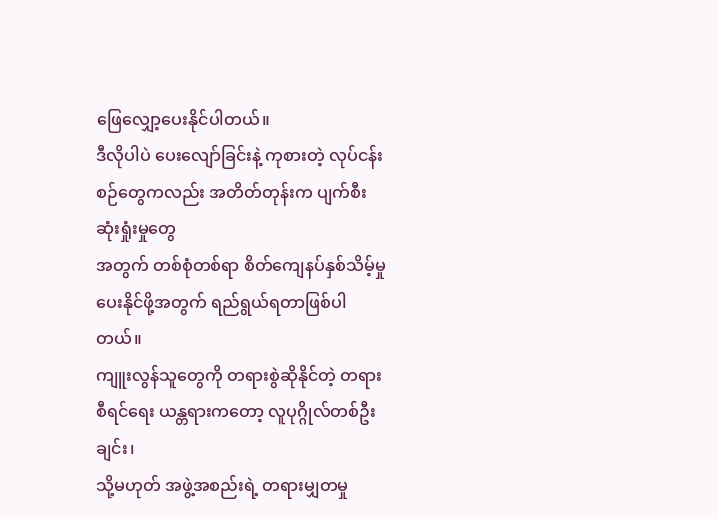ဖြေလျှော့ပေးနိုင်ပါတယ်။
ဒီလိုပါပဲ ပေးလျော်ခြင်းနဲ့ ကုစားတဲ့ လုပ်ငန်းစဉ်တွေကလည်း အတိတ်တုန်းက ပျက်စီးဆုံးရှုံးမှုတွေ
အတွက် တစ်စုံတစ်ရာ စိတ်ကျေနပ်နှစ်သိမ့်မှုပေးနိုင်ဖို့အတွက် ရည်ရွယ်ရတာဖြစ်ပါတယ်။
ကျူးလွန်သူတွေကို တရားစွဲဆိုနိုင်တဲ့ တရားစီရင်ရေး ယန္တရားကတော့ လူပုဂ္ဂိုလ်တစ်ဦးချင်း၊
သို့မဟုတ် အဖွဲ့အစည်းရဲ့ တရားမျှတမှု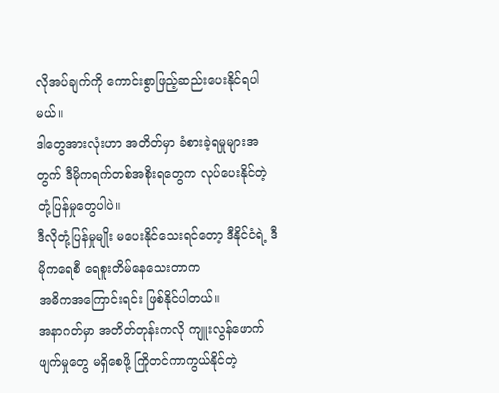လိုအပ်ချက်ကို ကောင်းစွာဖြည့်ဆည်းပေးနိုင်ရပါမယ်။
ဒါတွေအားလုံးဟာ အတိတ်မှာ ခံစားခဲ့ရမှုများအတွက် ဒီမိုကရက်တစ်အစိုးရတွေက လုပ်ပေးနိုင်တဲ့
တုံ့ပြန်မှုတွေပါပဲ။
ဒီလိုတုံ့ပြန်မှုမျိုး မပေးနိုင်သေးရင်တော့ ဒီနိုင်ငံရဲ့ ဒီမိုကရေစီ ရေစူးတိမ်နေသေးတာက
အဓိကအကြောင်းရင်း ဖြစ်နိုင်ပါတယ်။
အနာဂတ်မှာ အတိတ်တုန်းကလို ကျူးလွန်ဖောက်ဖျက်မှုတွေ မရှိစေဖို့ ကြိုတင်ကာကွယ်နိုင်တဲ့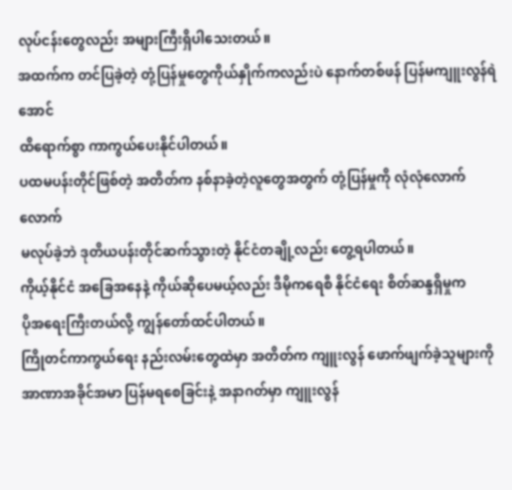လုပ်ငန်းတွေလည်း အများကြီးရှိပါသေးတယ်။
အထက်က တင်ပြခဲ့တဲ့ တုံ့ပြန်မှုတွေကိုယ်နှိုက်ကလည်းပဲ နောက်တစ်ဖန် ပြန်မကျူးလွန်ရဲအောင်
ထိရောက်စွာ ကာကွယ်ပေးနိုင်ပါတယ်။
ပထမပန်းတိုင်ဖြစ်တဲ့ အတိတ်က နစ်နာခဲ့တဲ့လူတွေအတွက် တုံ့ပြန်မှုကို လုံလုံလောက်လောက်
မလုပ်ခဲ့ဘဲ ဒုတိယပန်းတိုင်ဆက်သွားတဲ့ နိုင်ငံတချို့လည်း တွေ့ရပါတယ်။
ကိုယ့်နိုင်ငံ အခြေအနေနဲ့ ကိုယ်ဆိုပေမယ့်လည်း ဒီမိုကရေစီ နိုင်ငံရေး စိတ်ဆန္ဒရှိမှုက
ပိုအရေးကြီးတယ်လို့ ကျွန်တော်ထင်ပါတယ်။
ကြိုတင်ကာကွယ်ရေး နည်းလမ်းတွေထဲမှာ အတိတ်က ကျူးလွန် ဖောက်ဖျက်ခဲ့သူများကို
အာဏာအခိုင်အမာ ပြန်မရစေခြင်းနဲ့ အနာဂတ်မှာ ကျူးလွန်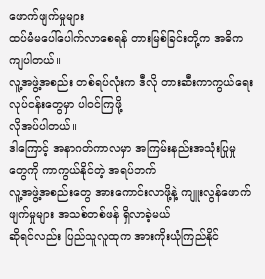ဖောက်ဖျက်မှုများ
ထပ်မံမပေါ်ပေါက်လာစေရန် တားမြစ်ခြင်းတို့က အဓိကကျပါတယ်။
လူ့အဖွဲ့အစည်း တစ်ရပ်လုံးက ဒီလို တားဆီးကာကွယ်ရေးလုပ်ငန်းတွေမှာ ပါ၀င်ကြဖို့
လိုအပ်ပါတယ်။
ဒါကြောင့် အနာဂတ်ကာလမှာ အကြမ်းနည်းအသုံးပြုမှုတွေကို ကာကွယ်နိုင်တဲ့ အရပ်ဘက်
လူ့အဖွဲ့အစည်းတွေ အားကောင်းလာဖို့နဲ့ ကျူးလွန်ဖောက်ဖျက်မှုများ အသစ်တစ်ဖန် ရှိလာခဲ့မယ်
ဆိုရင်လည်း ပြည်သူလူထုက အားကိုးယုံကြည်နိုင်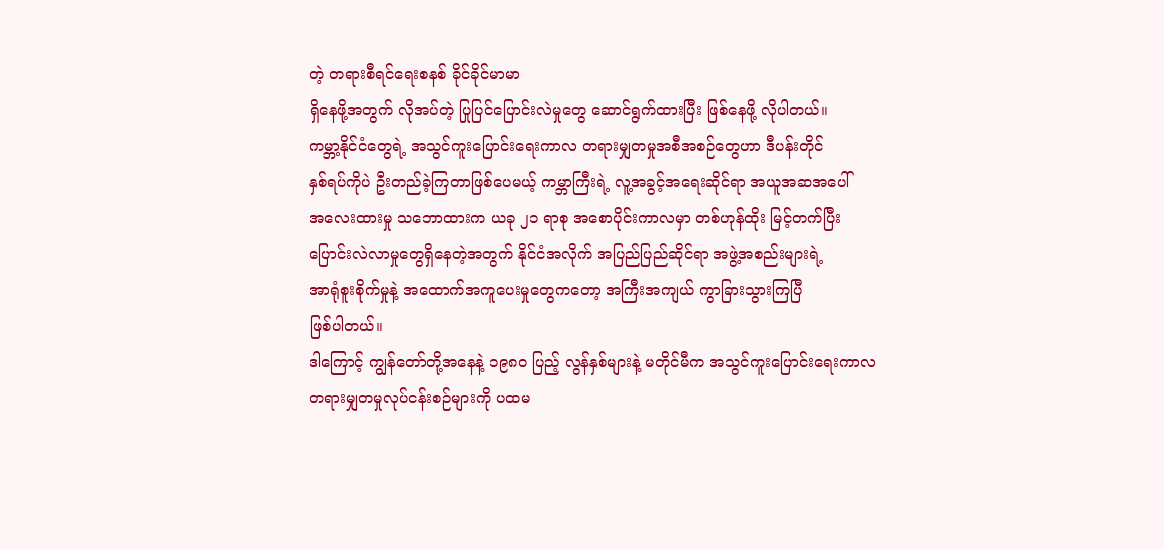တဲ့ တရားစီရင်ရေးစနစ် ခိုင်ခိုင်မာမာ
ရှိနေဖို့အတွက် လိုအပ်တဲ့ ပြုပြင်ပြောင်းလဲမှုတွေ ဆောင်ရွက်ထားပြီး ဖြစ်နေဖို့ လိုပါတယ်။
ကမ္ဘာ့နိုင်ငံတွေရဲ့ အသွင်ကူးပြောင်းရေးကာလ တရားမျှတမှုအစီအစဉ်တွေဟာ ဒီပန်းတိုင်
နှစ်ရပ်ကိုပဲ ဦးတည်ခဲ့ကြတာဖြစ်ပေမယ့် ကမ္ဘာကြီးရဲ့ လူ့အခွင့်အရေးဆိုင်ရာ အယူအဆအပေါ်
အလေးထားမှု သဘောထားက ယခု ၂၁ ရာစု အစောပိုင်းကာလမှာ တစ်ဟုန်ထိုး မြင့်တက်ပြီး
ပြောင်းလဲလာမှုတွေရှိနေတဲ့အတွက် နိုင်ငံအလိုက် အပြည်ပြည်ဆိုင်ရာ အဖွဲ့အစည်းများရဲ့
အာရုံစူးစိုက်မှုနဲ့ အထောက်အကူပေးမှုတွေကတော့ အကြီးအကျယ် ကွာခြားသွားကြပြီ
ဖြစ်ပါတယ်။
ဒါကြောင့် ကျွန်တော်တို့အနေနဲ့ ၁၉၈၀ ပြည့် လွန်နှစ်များနဲ့ မတိုင်မီက အသွင်ကူးပြောင်းရေးကာလ
တရားမျှတမှုလုပ်ငန်းစဉ်များကို ပထမ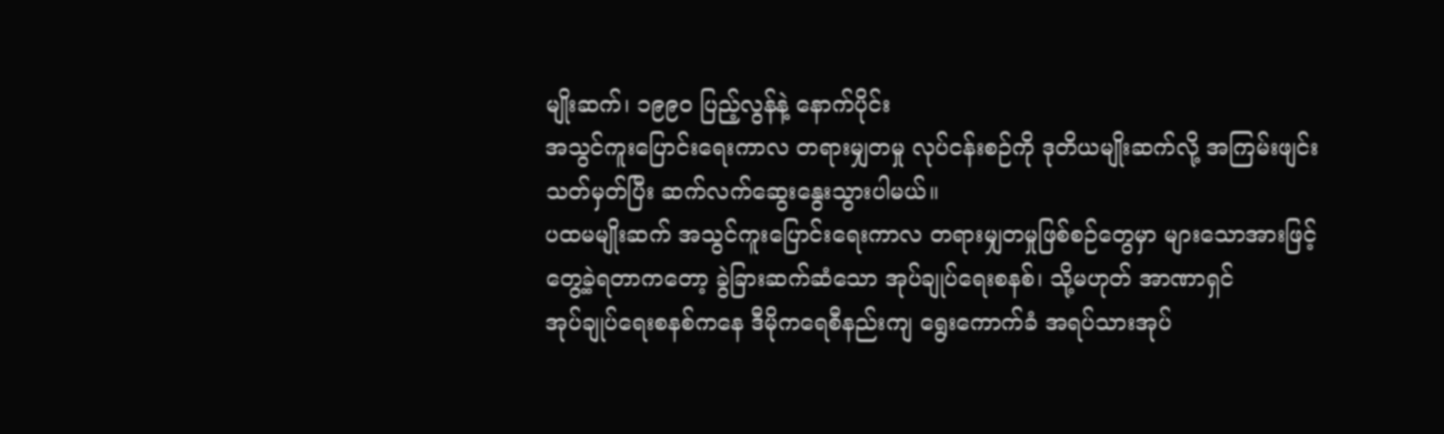မျိုးဆက်၊ ၁၉၉၀ ပြည့်လွန်နဲ့ နောက်ပိုင်း
အသွင်ကူးပြောင်းရေးကာလ တရားမျှတမှု လုပ်ငန်းစဉ်ကို ဒုတိယမျိုးဆက်လို့ အကြမ်းဖျင်း
သတ်မှတ်ပြီး ဆက်လက်ဆွေးနွေးသွားပါမယ်။
ပထမမျိုးဆက် အသွင်ကူးပြောင်းရေးကာလ တရားမျှတမှုဖြစ်စဉ်တွေမှာ များသောအားဖြင့်
တွေ့ခဲ့ရတာကတော့ ခွဲခြားဆက်ဆံသော အုပ်ချုပ်ရေးစနစ်၊ သို့မဟုတ် အာဏာရှင်
အုပ်ချုပ်ရေးစနစ်ကနေ ဒီမိုကရေစီနည်းကျ ရွေးကောက်ခံ အရပ်သားအုပ်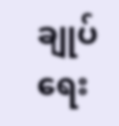ချုပ်ရေး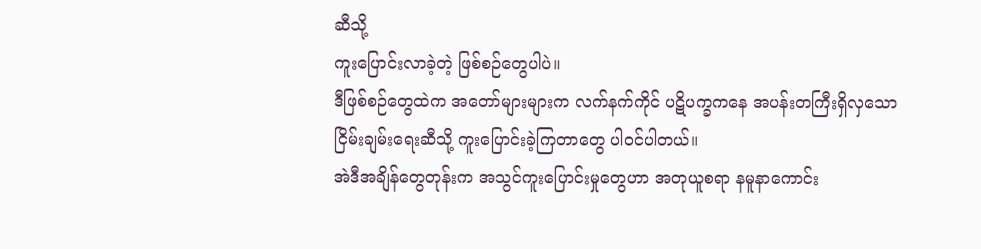ဆီသို့
ကူးပြောင်းလာခဲ့တဲ့ ဖြစ်စဉ်တွေပါပဲ။
ဒီဖြစ်စဉ်တွေထဲက အတော်များများက လက်နက်ကိုင် ပဋိပက္ခကနေ အပန်းတကြီးရှိလှသော
ငြိမ်းချမ်းရေးဆီသို့ ကူးပြောင်းခဲ့ကြတာတွေ ပါ၀င်ပါတယ်။
အဲဒီအချိန်တွေတုန်းက အသွင်ကူးပြောင်းမှုတွေဟာ အတုယူစရာ နမူနာကောင်း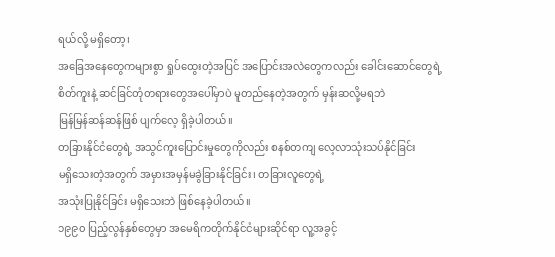ရယ်လို့ မရှိတော့၊
အခြေအနေတွေကများစွာ ရှုပ်ထွေးတဲ့အပြင် အပြောင်းအလဲတွေကလည်း ခေါင်းဆောင်တွေရဲ့
စိတ်ကူးနဲ့ ဆင်ခြင်တုံတရားတွေအပေါ်မှာပဲ မူတည်နေတဲ့အတွက် မှန်းဆလို့မရဘဲ
မြန်မြန်ဆန်ဆန်ဖြစ် ပျက်လေ့ ရှိခဲ့ပါတယ်။
တခြားနိုင်ငံတွေရဲ့ အသွင်ကူးပြောင်းမှုတွေကိုလည်း စနစ်တကျ လေ့လာသုံးသပ်နိုင်ခြင်း
မရှိသေးတဲ့အတွက် အမှားအမှန်မခွဲခြားနိုင်ခြင်း၊ တခြားလူတွေရဲ့
အသုံးပြုနိုင်ခြင်း မရှိသေးဘဲ ဖြစ်နေခဲ့ပါတယ်။
၁၉၉၀ ပြည့်လွန်နှစ်တွေမှာ အမေရိကတိုက်နိုင်ငံများဆိုင်ရာ လူ့အခွင့်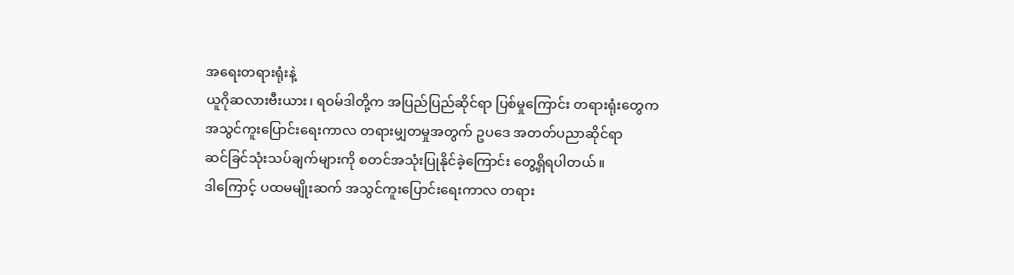အရေးတရားရုံးနဲ့
ယူဂိုဆလားဗီးယား၊ ရဝမ်ဒါတို့က အပြည်ပြည်ဆိုင်ရာ ပြစ်မှုကြောင်း တရားရုံးတွေက
အသွင်ကူးပြောင်းရေးကာလ တရားမျှတမှုအတွက် ဥပဒေ အတတ်ပညာဆိုင်ရာ
ဆင်ခြင်သုံးသပ်ချက်များကို စတင်အသုံးပြုနိုင်ခဲ့ကြောင်း တွေ့ရှိရပါတယ်။
ဒါကြောင့် ပထမမျိုးဆက် အသွင်ကူးပြောင်းရေးကာလ တရား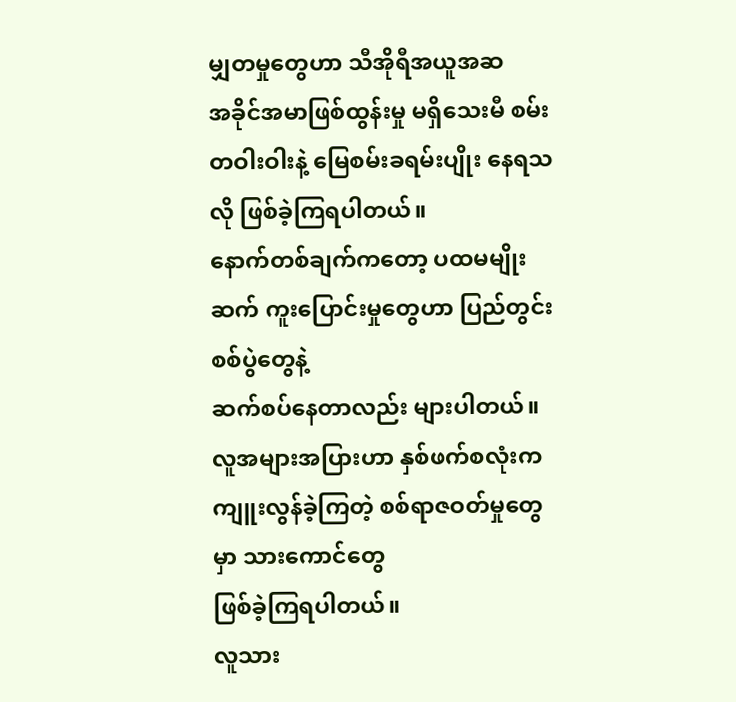မျှတမှုတွေဟာ သီအိုရီအယူအဆ
အခိုင်အမာဖြစ်ထွန်းမှု မရှိသေးမီ စမ်းတဝါးဝါးနဲ့ မြေစမ်းခရမ်းပျိုး နေရသလို ဖြစ်ခဲ့ကြရပါတယ်။
နောက်တစ်ချက်ကတော့ ပထမမျိုးဆက် ကူးပြောင်းမှုတွေဟာ ပြည်တွင်းစစ်ပွဲတွေနဲ့
ဆက်စပ်နေတာလည်း များပါတယ်။
လူအများအပြားဟာ နှစ်ဖက်စလုံးက ကျူးလွန်ခဲ့ကြတဲ့ စစ်ရာဇဝတ်မှုတွေမှာ သားကောင်တွေ
ဖြစ်ခဲ့ကြရပါတယ်။
လူသား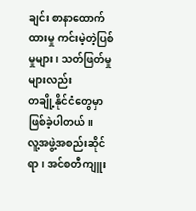ချင်း စာနာထောက်ထားမှု ကင်းမဲ့တဲ့ပြစ်မှုများ၊ သတ်ဖြတ်မှုများလည်း
တချို့နိုင်ငံတွေမှာ ဖြစ်ခဲ့ပါတယ်။
လူ့အဖွဲ့အစည်းဆိုင်ရာ၊ အင်စတီကျူး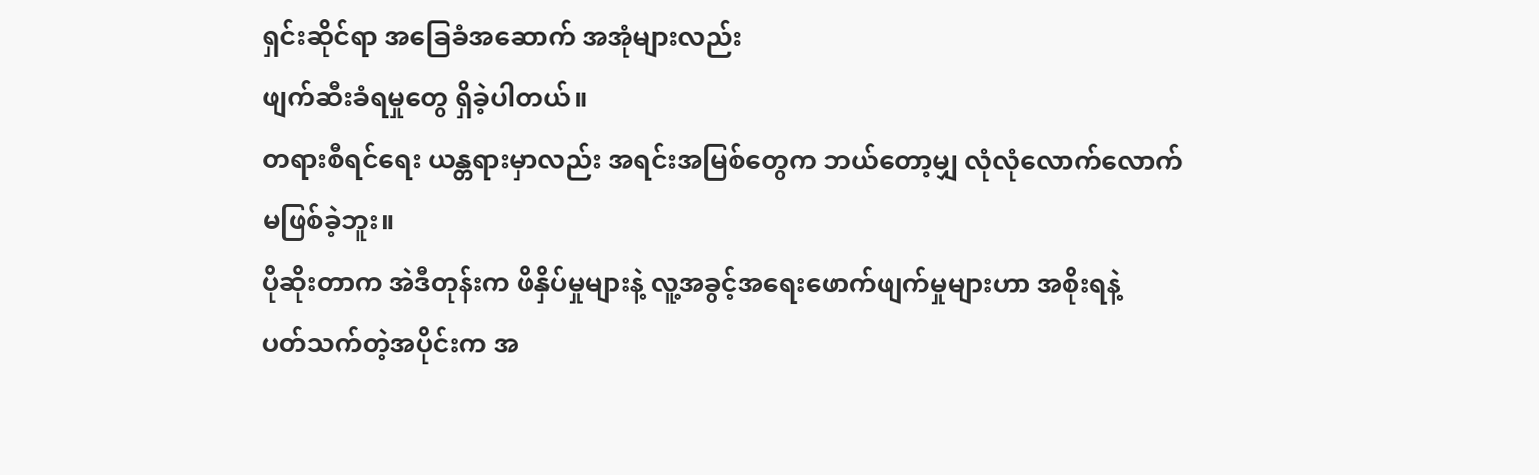ရှင်းဆိုင်ရာ အခြေခံအဆောက် အအုံများလည်း
ဖျက်ဆီးခံရမှုတွေ ရှိခဲ့ပါတယ်။
တရားစီရင်ရေး ယန္တရားမှာလည်း အရင်းအမြစ်တွေက ဘယ်တော့မျှ လုံလုံလောက်လောက်
မဖြစ်ခဲ့ဘူး။
ပိုဆိုးတာက အဲဒီတုန်းက ဖိနှိပ်မှုများနဲ့ လူ့အခွင့်အရေးဖောက်ဖျက်မှုများဟာ အစိုးရနဲ့
ပတ်သက်တဲ့အပိုင်းက အ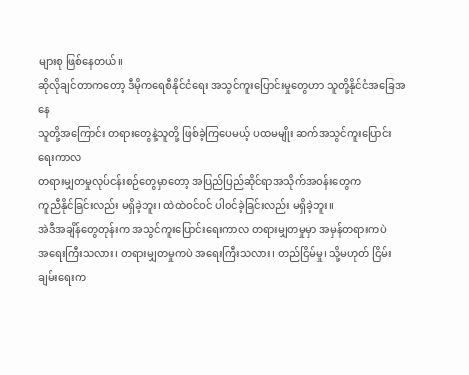များစု ဖြစ်နေတယ်။
ဆိုလိုချင်တာကတော့ ဒီမိုကရေစီနိုင်ငံရေး အသွင်ကူးပြောင်းမှုတွေဟာ သူတို့နိုင်ငံအခြေအနေ
သူတို့အကြောင်း တရားတွေနဲ့သူတို့ ဖြစ်ခဲ့ကြပေမယ့် ပထမမျိုး ဆက်အသွင်ကူးပြောင်းရေးကာလ
တရားမျှတမှုလုပ်ငန်းစဉ်တွေမှာတော့ အပြည်ပြည်ဆိုင်ရာအသိုက်အဝန်းတွေက
ကူညီနိုင်ခြင်းလည်း မရှိခဲ့ဘူး၊ ထဲထဲဝင်ဝင် ပါ၀င်ခဲ့ခြင်းလည်း မရှိခဲ့ဘူး။
အဲဒီအချိန်တွေတုန်းက အသွင်ကူးပြောင်းရေးကာလ တရားမျှတမှုမှာ အမှန်တရားကပဲ
အရေးကြီးသလား၊ တရားမျှတမှုကပဲ အရေးကြီးသလား၊ တည်ငြိမ်မှု၊ သို့မဟုတ် ငြိမ်းချမ်းရေးက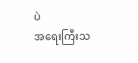ပဲ
အရေးကြီးသ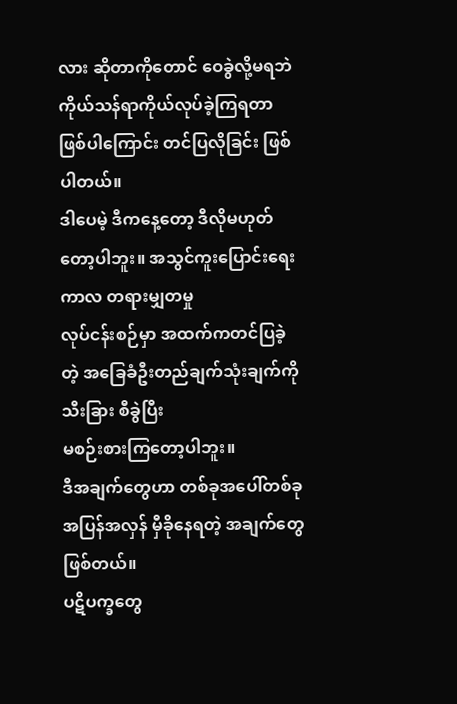လား ဆိုတာကိုတောင် ဝေခွဲလို့မရဘဲ ကိုယ်သန်ရာကိုယ်လုပ်ခဲ့ကြရတာ
ဖြစ်ပါကြောင်း တင်ပြလိုခြင်း ဖြစ်ပါတယ်။
ဒါပေမဲ့ ဒီကနေ့တော့ ဒီလိုမဟုတ်တော့ပါဘူး။ အသွင်ကူးပြောင်းရေးကာလ တရားမျှတမှု
လုပ်ငန်းစဉ်မှာ အထက်ကတင်ပြခဲ့တဲ့ အခြေခံဦးတည်ချက်သုံးချက်ကို သီးခြား စီခွဲပြီး
မစဉ်းစားကြတော့ပါဘူး။
ဒီအချက်တွေဟာ တစ်ခုအပေါ်တစ်ခု အပြန်အလှန် မှီခိုနေရတဲ့ အချက်တွေဖြစ်တယ်။
ပဋိပက္ခတွေ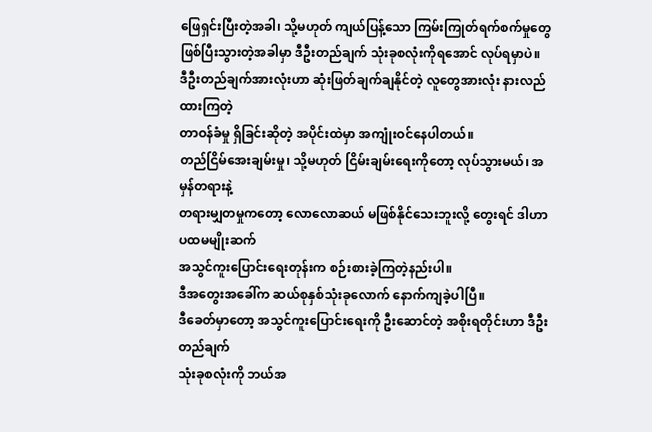ဖြေရှင်းပြီးတဲ့အခါ၊ သို့မဟုတ် ကျယ်ပြန့်သော ကြမ်းကြုတ်ရက်စက်မှုတွေ
ဖြစ်ပြီးသွားတဲ့အခါမှာ ဒီဦးတည်ချက် သုံးခုစလုံးကိုရအောင် လုပ်ရမှာပဲ။
ဒီဦးတည်ချက်အားလုံးဟာ ဆုံးဖြတ်ချက်ချနိုင်တဲ့ လူတွေအားလုံး နားလည်ထားကြတဲ့
တာဝန်ခံမှု ရှိခြင်းဆိုတဲ့ အပိုင်းထဲမှာ အကျုံးဝင်နေပါတယ်။
တည်ငြိမ်အေးချမ်းမှု၊ သို့မဟုတ် ငြိမ်းချမ်းရေးကိုတော့ လုပ်သွားမယ်၊ အမှန်တရားနဲ့
တရားမျှတမှုကတော့ လောလောဆယ် မဖြစ်နိုင်သေးဘူးလို့ တွေးရင် ဒါဟာ ပထမမျိုးဆက်
အသွင်ကူးပြောင်းရေးတုန်းက စဉ်းစားခဲ့ကြတဲ့နည်းပါ။
ဒီအတွေးအခေါ်က ဆယ်စုနှစ်သုံးခုလောက် နောက်ကျခဲ့ပါပြီ။
ဒီခေတ်မှာတော့ အသွင်ကူးပြောင်းရေးကို ဦးဆောင်တဲ့ အစိုးရတိုင်းဟာ ဒီဦးတည်ချက်
သုံးခုစလုံးကို ဘယ်အ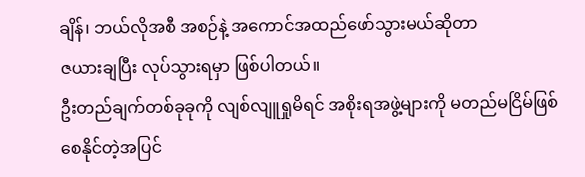ချိန်၊ ဘယ်လိုအစီ အစဉ်နဲ့ အကောင်အထည်ဖော်သွားမယ်ဆိုတာ
ဇယားချပြီး လုပ်သွားရမှာ ဖြစ်ပါတယ်။
ဦးတည်ချက်တစ်ခုခုကို လျစ်လျူရှုမိရင် အစိုးရအဖွဲ့များကို မတည်မငြိမ်ဖြစ်စေနိုင်တဲ့အပြင်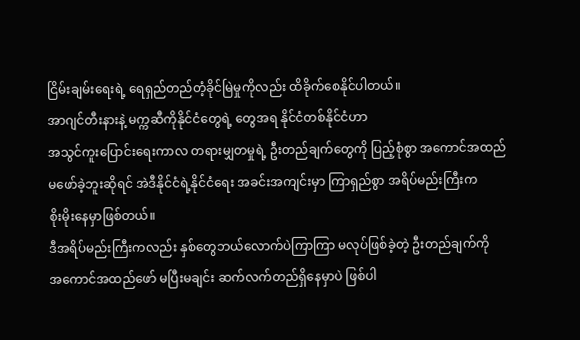ငြိမ်းချမ်းရေးရဲ့ ရေရှည်တည်တံ့ခိုင်မြဲမှုကိုလည်း ထိခိုက်စေနိုင်ပါတယ်။
အာဂျင်တီးနားနဲ့ မက္ကဆီကိုနိုင်ငံတွေရဲ့ တွေအရ နိုင်ငံတစ်နိုင်ငံဟာ
အသွင်ကူးပြောင်းရေးကာလ တရားမျှတမှုရဲ့ ဦးတည်ချက်တွေကို ပြည့်စုံစွာ အကောင်အထည်
မဖော်ခဲ့ဘူးဆိုရင် အဲဒီနိုင်ငံရဲ့နိုင်ငံရေး အခင်းအကျင်းမှာ ကြာရှည်စွာ အရိပ်မည်းကြီးက
စိုးမိုးနေမှာဖြစ်တယ်။
ဒီအရိပ်မည်းကြီးကလည်း နှစ်တွေဘယ်လောက်ပဲကြာကြာ မလုပ်ဖြစ်ခဲ့တဲ့ ဦးတည်ချက်ကို
အကောင်အထည်ဖော် မပြီးမချင်း ဆက်လက်တည်ရှိနေမှာပဲ ဖြစ်ပါ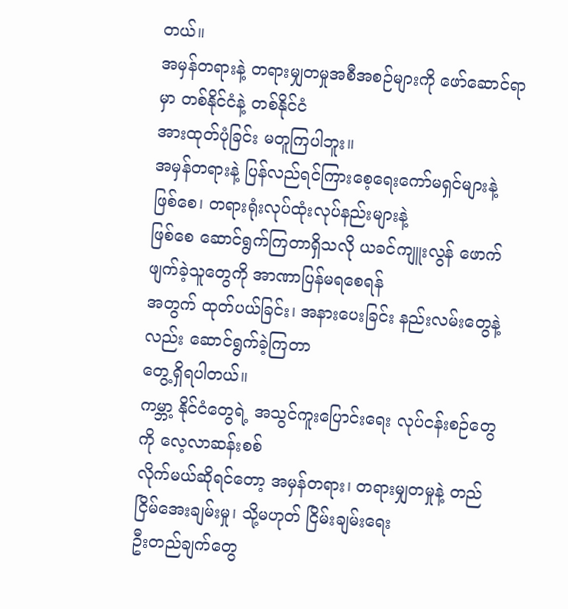တယ်။
အမှန်တရားနဲ့ တရားမျှတမှုအစီအစဉ်များကို ဖော်ဆောင်ရာမှာ တစ်နိုင်ငံနဲ့ တစ်နိုင်ငံ
အားထုတ်ပုံခြင်း မတူကြပါဘူး။
အမှန်တရားနဲ့ ပြန်လည်ရင်ကြားစေ့ရေးကော်မရှင်များနဲ့ ဖြစ်စေ၊ တရားရုံးလုပ်ထုံးလုပ်နည်းများနဲ့
ဖြစ်စေ ဆောင်ရွက်ကြတာရှိသလို ယခင်ကျူးလွန် ဖောက်ဖျက်ခဲ့သူတွေကို အာဏာပြန်မရစေရန်
အတွက် ထုတ်ပယ်ခြင်း၊ အနားပေးခြင်း နည်းလမ်းတွေနဲ့လည်း ဆောင်ရွက်ခဲ့ကြတာ
တွေ့ရှိရပါတယ်။
ကမ္ဘာ့ နိုင်ငံတွေရဲ့ အသွင်ကူးပြောင်းရေး လုပ်ငန်းစဉ်တွေကို လေ့လာဆန်းစစ်
လိုက်မယ်ဆိုရင်တော့ အမှန်တရား၊ တရားမျှတမှုနဲ့ တည်ငြိမ်အေးချမ်းမှု၊ သို့မဟုတ် ငြိမ်းချမ်းရေး
ဦးတည်ချက်တွေ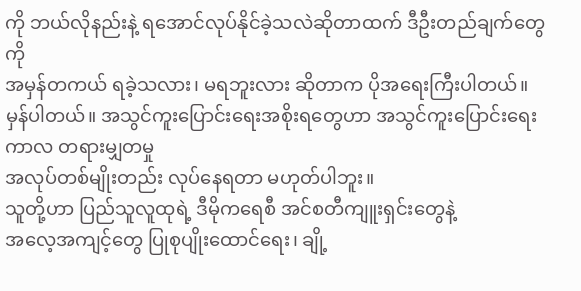ကို ဘယ်လိုနည်းနဲ့ ရအောင်လုပ်နိုင်ခဲ့သလဲဆိုတာထက် ဒီဦးတည်ချက်တွေကို
အမှန်တကယ် ရခဲ့သလား၊ မရဘူးလား ဆိုတာက ပိုအရေးကြီးပါတယ်။
မှန်ပါတယ်။ အသွင်ကူးပြောင်းရေးအစိုးရတွေဟာ အသွင်ကူးပြောင်းရေးကာလ တရားမျှတမှု
အလုပ်တစ်မျိုးတည်း လုပ်နေရတာ မဟုတ်ပါဘူး။
သူတို့ဟာ ပြည်သူလူထုရဲ့ ဒီမိုကရေစီ အင်စတီကျူးရှင်းတွေနဲ့
အလေ့အကျင့်တွေ ပြုစုပျိုးထောင်ရေး၊ ချို့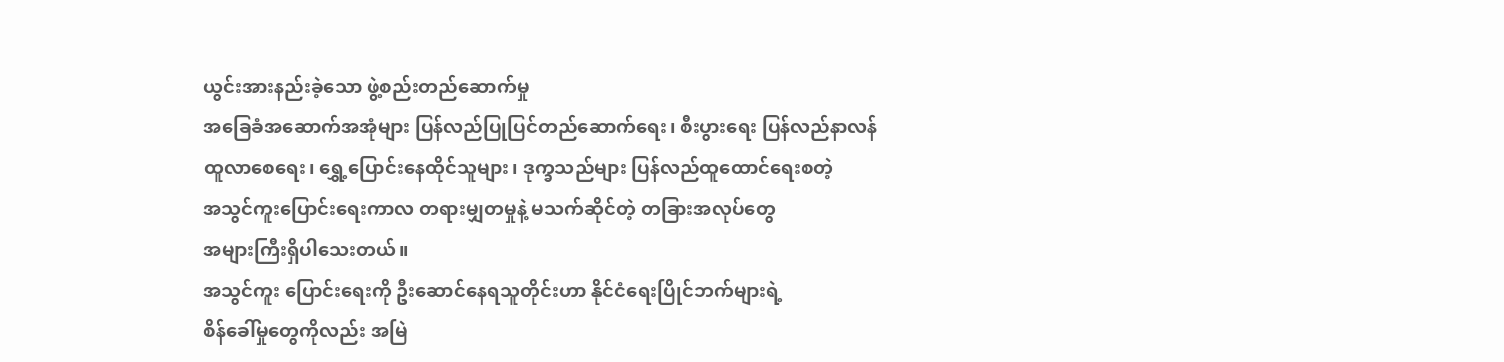ယွင်းအားနည်းခဲ့သော ဖွဲ့စည်းတည်ဆောက်မှု
အခြေခံအဆောက်အအုံများ ပြန်လည်ပြုပြင်တည်ဆောက်ရေး၊ စီးပွားရေး ပြန်လည်နာလန်
ထူလာစေရေး၊ ရွှေ့ပြောင်းနေထိုင်သူများ၊ ဒုက္ခသည်များ ပြန်လည်ထူထောင်ရေးစတဲ့
အသွင်ကူးပြောင်းရေးကာလ တရားမျှတမှုနဲ့ မသက်ဆိုင်တဲ့ တခြားအလုပ်တွေ
အများကြီးရှိပါသေးတယ်။
အသွင်ကူး ပြောင်းရေးကို ဦးဆောင်နေရသူတိုင်းဟာ နိုင်ငံရေးပြိုင်ဘက်များရဲ့
စိန်ခေါ်မှုတွေကိုလည်း အမြဲ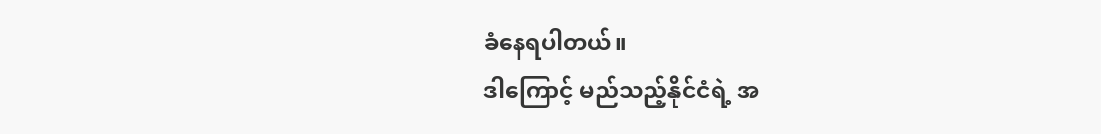ခံနေရပါတယ်။
ဒါကြောင့် မည်သည့်နိုင်ငံရဲ့ အ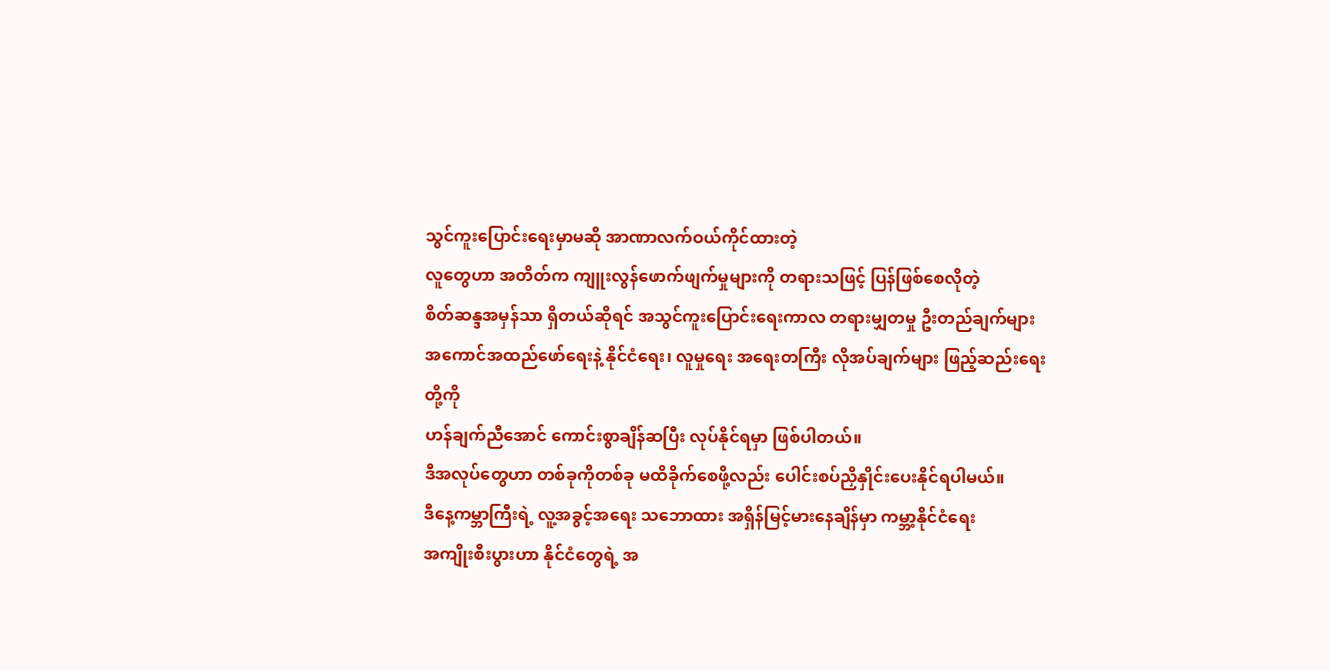သွင်ကူးပြောင်းရေးမှာမဆို အာဏာလက်ဝယ်ကိုင်ထားတဲ့
လူတွေဟာ အတိတ်က ကျူးလွန်ဖောက်ဖျက်မှုများကို တရားသဖြင့် ပြန်ဖြစ်စေလိုတဲ့
စိတ်ဆန္ဒအမှန်သာ ရှိတယ်ဆိုရင် အသွင်ကူးပြောင်းရေးကာလ တရားမျှတမှု ဦးတည်ချက်များ
အကောင်အထည်ဖော်ရေးနဲ့ နိုင်ငံရေး၊ လူမှုရေး အရေးတကြီး လိုအပ်ချက်များ ဖြည့်ဆည်းရေးတို့ကို
ဟန်ချက်ညီအောင် ကောင်းစွာချိန်ဆပြီး လုပ်နိုင်ရမှာ ဖြစ်ပါတယ်။
ဒီအလုပ်တွေဟာ တစ်ခုကိုတစ်ခု မထိခိုက်စေဖို့လည်း ပေါင်းစပ်ညှိနှိုင်းပေးနိုင်ရပါမယ်။
ဒီနေ့ကမ္ဘာကြီးရဲ့ လူ့အခွင့်အရေး သဘောထား အရှိန်မြင့်မားနေချိန်မှာ ကမ္ဘာ့နိုင်ငံရေး
အကျိုးစီးပွားဟာ နိုင်ငံတွေရဲ့ အ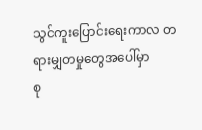သွင်ကူးပြောင်းရေးကာလ တရားမျှတမှုတွေအပေါ်မှာ
စု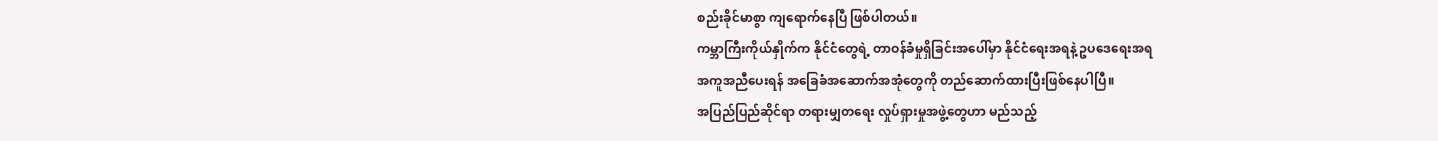စည်းခိုင်မာစွာ ကျရောက်နေပြီ ဖြစ်ပါတယ်။
ကမ္ဘာကြီးကိုယ်နှိုက်က နိုင်ငံတွေရဲ့ တာဝန်ခံမှုရှိခြင်းအပေါ်မှာ နိုင်ငံရေးအရနဲ့ ဥပဒေရေးအရ
အကူအညီပေးရန် အခြေခံအဆောက်အအုံတွေကို တည်ဆောက်ထားပြီးဖြစ်နေပါပြီ။
အပြည်ပြည်ဆိုင်ရာ တရားမျှတရေး လှုပ်ရှားမှုအဖွဲ့တွေဟာ မည်သည့်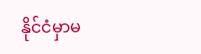နိုင်ငံမှာမ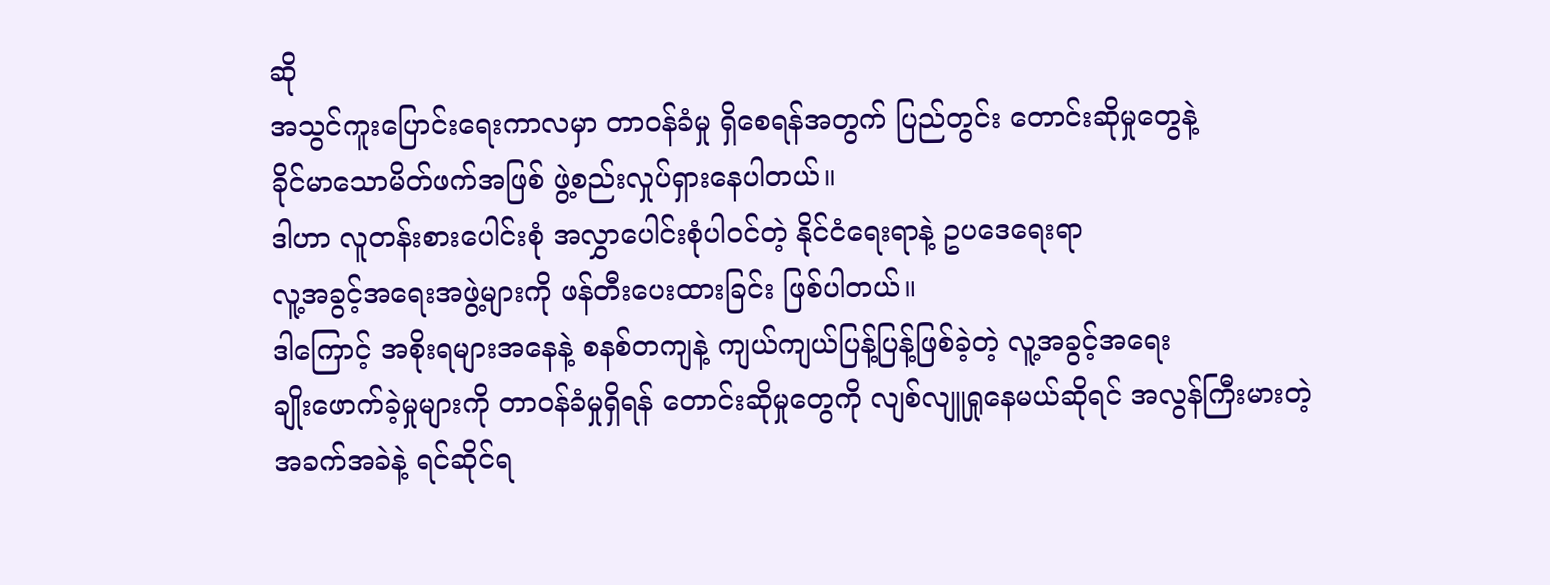ဆို
အသွင်ကူးပြောင်းရေးကာလမှာ တာဝန်ခံမှု ရှိစေရန်အတွက် ပြည်တွင်း တောင်းဆိုမှုတွေနဲ့
ခိုင်မာသောမိတ်ဖက်အဖြစ် ဖွဲ့စည်းလှုပ်ရှားနေပါတယ်။
ဒါဟာ လူတန်းစားပေါင်းစုံ အလွှာပေါင်းစုံပါ၀င်တဲ့ နိုင်ငံရေးရာနဲ့ ဥပဒေရေးရာ
လူ့အခွင့်အရေးအဖွဲ့များကို ဖန်တီးပေးထားခြင်း ဖြစ်ပါတယ်။
ဒါကြောင့် အစိုးရများအနေနဲ့ စနစ်တကျနဲ့ ကျယ်ကျယ်ပြန့်ပြန့်ဖြစ်ခဲ့တဲ့ လူ့အခွင့်အရေး
ချိုးဖောက်ခဲ့မှုများကို တာဝန်ခံမှုရှိရန် တောင်းဆိုမှုတွေကို လျစ်လျူရှုနေမယ်ဆိုရင် အလွန်ကြီးမားတဲ့
အခက်အခဲနဲ့ ရင်ဆိုင်ရ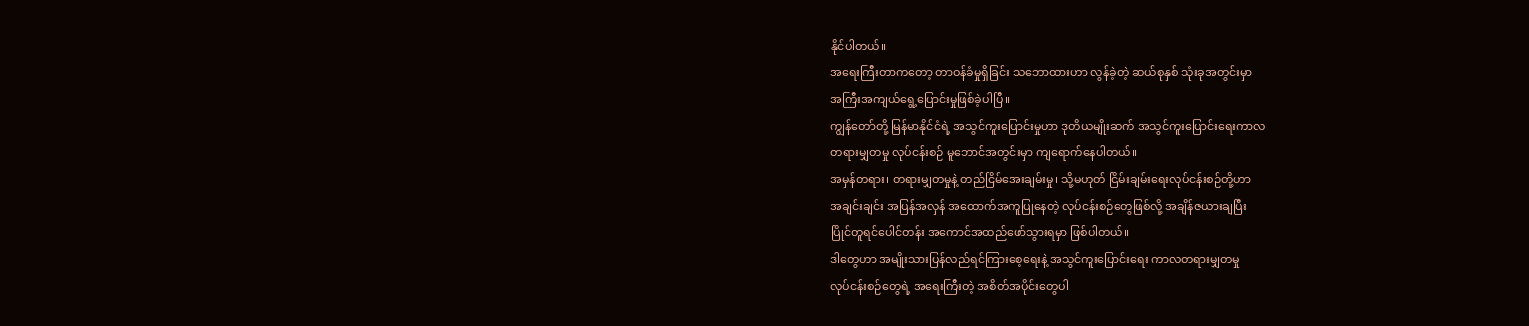နိုင်ပါတယ်။
အရေးကြီးတာကတော့ တာဝန်ခံမှုရှိခြင်း သဘောထားဟာ လွန်ခဲ့တဲ့ ဆယ်စုနှစ် သုံးခုအတွင်းမှာ
အကြီးအကျယ်ရွေ့ပြောင်းမှုဖြစ်ခဲ့ပါပြီ။
ကျွန်တော်တို့ မြန်မာနိုင်ငံရဲ့ အသွင်ကူးပြောင်းမှုဟာ ဒုတိယမျိုးဆက် အသွင်ကူးပြောင်းရေးကာလ
တရားမျှတမှု လုပ်ငန်းစဉ် မူဘောင်အတွင်းမှာ ကျရောက်နေပါတယ်။
အမှန်တရား၊ တရားမျှတမှုနဲ့ တည်ငြိမ်အေးချမ်းမှု၊ သို့မဟုတ် ငြိမ်းချမ်းရေးလုပ်ငန်းစဉ်တို့ဟာ
အချင်းချင်း အပြန်အလှန် အထောက်အကူပြုနေတဲ့ လုပ်ငန်းစဉ်တွေဖြစ်လို့ အချိန်ဇယားချပြီး
ပြိုင်တူရင်ပေါင်တန်း အကောင်အထည်ဖော်သွားရမှာ ဖြစ်ပါတယ်။
ဒါတွေဟာ အမျိုးသားပြန်လည်ရင်ကြားစေ့ရေးနဲ့ အသွင်ကူးပြောင်းရေး ကာလတရားမျှတမှု
လုပ်ငန်းစဉ်တွေရဲ့ အရေးကြီးတဲ့ အစိတ်အပိုင်းတွေပါ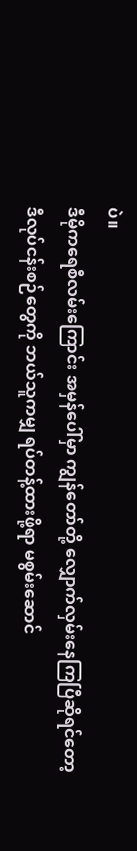ပဲ။
ဒီမိုကရေစီလမ်းကြောင်း အမှန်ပေါ်မှာ ကျွန်တော်တို့ လျှောက်လှမ်းနေကြပြီဆိုရင်တော့
ဒီလုပ်ငန်းစဉ်တွေကို ဘယ်သူကမျှ ရပ်တန့်ထားဖို့ရာ မစွမ်းဆောင်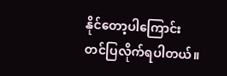နိုင်တော့ပါကြောင်း
တင်ပြလိုက်ရပါတယ်။